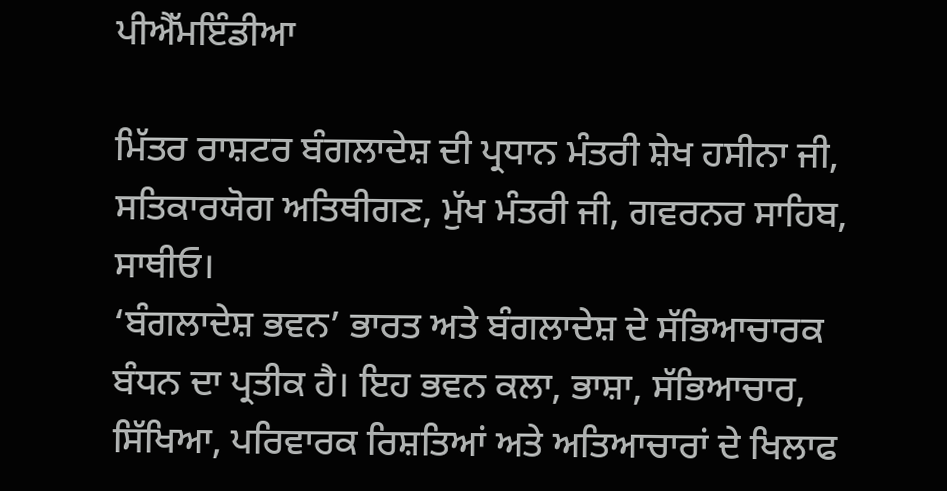ਪੀਐੱਮਇੰਡੀਆ

ਮਿੱਤਰ ਰਾਸ਼ਟਰ ਬੰਗਲਾਦੇਸ਼ ਦੀ ਪ੍ਰਧਾਨ ਮੰਤਰੀ ਸ਼ੇਖ ਹਸੀਨਾ ਜੀ, ਸਤਿਕਾਰਯੋਗ ਅਤਿਥੀਗਣ, ਮੁੱਖ ਮੰਤਰੀ ਜੀ, ਗਵਰਨਰ ਸਾਹਿਬ, ਸਾਥੀਓ।
‘ਬੰਗਲਾਦੇਸ਼ ਭਵਨ’ ਭਾਰਤ ਅਤੇ ਬੰਗਲਾਦੇਸ਼ ਦੇ ਸੱਭਿਆਚਾਰਕ ਬੰਧਨ ਦਾ ਪ੍ਰਤੀਕ ਹੈ। ਇਹ ਭਵਨ ਕਲਾ, ਭਾਸ਼ਾ, ਸੱਭਿਆਚਾਰ, ਸਿੱਖਿਆ, ਪਰਿਵਾਰਕ ਰਿਸ਼ਤਿਆਂ ਅਤੇ ਅਤਿਆਚਾਰਾਂ ਦੇ ਖਿਲਾਫ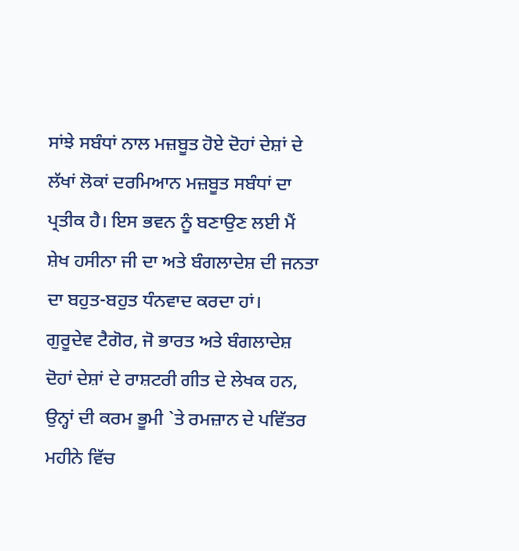ਸਾਂਝੇ ਸਬੰਧਾਂ ਨਾਲ ਮਜ਼ਬੂਤ ਹੋਏ ਦੋਹਾਂ ਦੇਸ਼ਾਂ ਦੇ ਲੱਖਾਂ ਲੋਕਾਂ ਦਰਮਿਆਨ ਮਜ਼ਬੂਤ ਸਬੰਧਾਂ ਦਾ ਪ੍ਰਤੀਕ ਹੈ। ਇਸ ਭਵਨ ਨੂੰ ਬਣਾਉਣ ਲਈ ਮੈਂ ਸ਼ੇਖ ਹਸੀਨਾ ਜੀ ਦਾ ਅਤੇ ਬੰਗਲਾਦੇਸ਼ ਦੀ ਜਨਤਾ ਦਾ ਬਹੁਤ-ਬਹੁਤ ਧੰਨਵਾਦ ਕਰਦਾ ਹਾਂ।
ਗੁਰੂਦੇਵ ਟੈਗੋਰ, ਜੋ ਭਾਰਤ ਅਤੇ ਬੰਗਲਾਦੇਸ਼ ਦੋਹਾਂ ਦੇਸ਼ਾਂ ਦੇ ਰਾਸ਼ਟਰੀ ਗੀਤ ਦੇ ਲੇਖਕ ਹਨ, ਉਨ੍ਹਾਂ ਦੀ ਕਰਮ ਭੂਮੀ `ਤੇ ਰਮਜ਼ਾਨ ਦੇ ਪਵਿੱਤਰ ਮਹੀਨੇ ਵਿੱਚ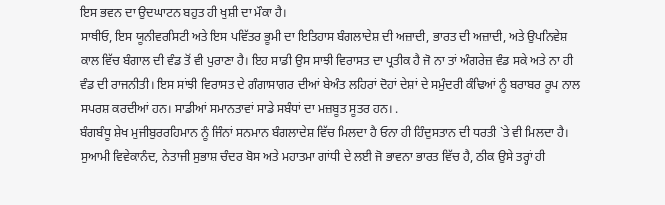ਇਸ ਭਵਨ ਦਾ ਉਦਘਾਟਨ ਬਹੁਤ ਹੀ ਖੁਸ਼ੀ ਦਾ ਮੌਕਾ ਹੈ।
ਸਾਥੀਓ, ਇਸ ਯੂਨੀਵਰਸਿਟੀ ਅਤੇ ਇਸ ਪਵਿੱਤਰ ਭੂਮੀ ਦਾ ਇਤਿਹਾਸ ਬੰਗਲਾਦੇਸ਼ ਦੀ ਅਜ਼ਾਦੀ, ਭਾਰਤ ਦੀ ਅਜ਼ਾਦੀ, ਅਤੇ ਉਪਨਿਵੇਸ਼ ਕਾਲ ਵਿੱਚ ਬੰਗਾਲ ਦੀ ਵੰਡ ਤੋਂ ਵੀ ਪੁਰਾਣਾ ਹੈ। ਇਹ ਸਾਡੀ ਉਸ ਸਾਝੀ ਵਿਰਾਸਤ ਦਾ ਪ੍ਰਤੀਕ ਹੈ ਜੋ ਨਾ ਤਾਂ ਅੰਗਰੇਜ਼ ਵੰਡ ਸਕੇ ਅਤੇ ਨਾ ਹੀ ਵੰਡ ਦੀ ਰਾਜਨੀਤੀ। ਇਸ ਸਾਂਝੀ ਵਿਰਾਸਤ ਦੇ ਗੰਗਾਸਾਗਰ ਦੀਆਂ ਬੇਅੰਤ ਲਹਿਰਾਂ ਦੋਹਾਂ ਦੇਸ਼ਾਂ ਦੇ ਸਮੁੰਦਰੀ ਕੰਢਿਆਂ ਨੂੰ ਬਰਾਬਰ ਰੂਪ ਨਾਲ ਸਪਰਸ਼ ਕਰਦੀਆਂ ਹਨ। ਸਾਡੀਆਂ ਸਮਾਨਤਾਵਾਂ ਸਾਡੇ ਸਬੰਧਾਂ ਦਾ ਮਜ਼ਬੂਤ ਸੂਤਰ ਹਨ। .
ਬੰਗਬੰਧੂ ਸ਼ੇਖ ਮੁਜੀਬੁਰਰਹਿਮਾਨ ਨੂੰ ਜਿੰਨਾਂ ਸਨਮਾਨ ਬੰਗਲਾਦੇਸ਼ ਵਿੱਚ ਮਿਲਦਾ ਹੈ ਓਨਾ ਹੀ ਹਿੰਦੁਸਤਾਨ ਦੀ ਧਰਤੀ `ਤੇ ਵੀ ਮਿਲਦਾ ਹੈ। ਸੁਆਮੀ ਵਿਵੇਕਾਨੰਦ, ਨੇਤਾਜੀ ਸੁਭਾਸ਼ ਚੰਦਰ ਬੋਸ ਅਤੇ ਮਹਾਤਮਾ ਗਾਂਧੀ ਦੇ ਲਈ ਜੋ ਭਾਵਨਾ ਭਾਰਤ ਵਿੱਚ ਹੈ, ਠੀਕ ਉਸੇ ਤਰ੍ਹਾਂ ਹੀ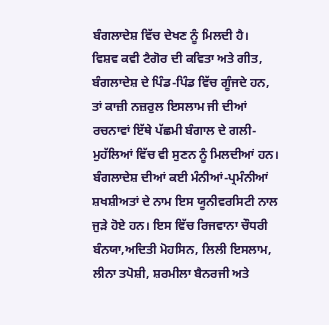ਬੰਗਲਾਦੇਸ਼ ਵਿੱਚ ਦੇਖਣ ਨੂੰ ਮਿਲਦੀ ਹੈ।
ਵਿਸ਼ਵ ਕਵੀ ਟੈਗੋਰ ਦੀ ਕਵਿਤਾ ਅਤੇ ਗੀਤ, ਬੰਗਲਾਦੇਸ਼ ਦੇ ਪਿੰਡ-ਪਿੰਡ ਵਿੱਚ ਗੂੰਜਦੇ ਹਨ, ਤਾਂ ਕਾਜ਼ੀ ਨਜ਼ਰੁਲ ਇਸਲਾਮ ਜੀ ਦੀਆਂ ਰਚਨਾਵਾਂ ਇੱਥੇ ਪੱਛਮੀ ਬੰਗਾਲ ਦੇ ਗਲੀ-ਮੁਹੱਲਿਆਂ ਵਿੱਚ ਵੀ ਸੁਣਨ ਨੂੰ ਮਿਲਦੀਆਂ ਹਨ।
ਬੰਗਲਾਦੇਸ਼ ਦੀਆਂ ਕਈ ਮੰਨੀਆਂ-ਪ੍ਰਮੰਨੀਆਂ ਸ਼ਖਸ਼ੀਅਤਾਂ ਦੇ ਨਾਮ ਇਸ ਯੂਨੀਵਰਸਿਟੀ ਨਾਲ ਜੁੜੇ ਹੋਏ ਹਨ। ਇਸ ਵਿੱਚ ਰਿਜਵਾਨਾ ਚੌਧਰੀ ਬੰਨਯਾ,ਅਦਿਤੀ ਮੋਹਸਿਨ, ਲਿਲੀ ਇਸਲਾਮ, ਲੀਨਾ ਤਪੋਸ਼ੀ, ਸ਼ਰਮੀਲਾ ਬੈਨਰਜੀ ਅਤੇ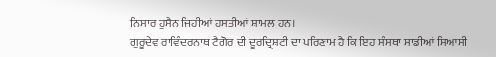ਨਿਸਾਰ ਹੁਸੈਨ ਜਿਹੀਆਂ ਹਸਤੀਆਂ ਸ਼ਾਮਲ ਹਨ।
ਗੁਰੂਦੇਵ ਰਾਵਿੰਦਰਨਾਥ ਟੈਗੋਰ ਦੀ ਦੂਰਦ੍ਰਿਸ਼ਟੀ ਦਾ ਪਰਿਣਾਮ ਹੈ ਕਿ ਇਹ ਸੰਸਥਾ ਸਾਡੀਆਂ ਸਿਆਸੀ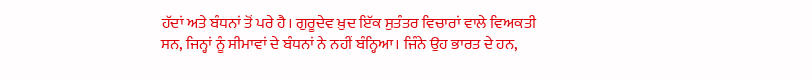ਹੱਦਾਂ ਅਤੇ ਬੰਧਨਾਂ ਤੋਂ ਪਰੇ ਹੈ। ਗੁਰੂਦੇਵ ਖ਼ੁਦ ਇੱਕ ਸੁਤੰਤਰ ਵਿਚਾਰਾਂ ਵਾਲੇ ਵਿਅਕਤੀ ਸਨ, ਜਿਨ੍ਹਾਂ ਨੂੰ ਸੀਮਾਵਾਂ ਦੇ ਬੰਧਨਾਂ ਨੇ ਨਹੀਂ ਬੰਨ੍ਹਿਆ। ਜਿੰਨੇ ਉਹ ਭਾਰਤ ਦੇ ਹਨ,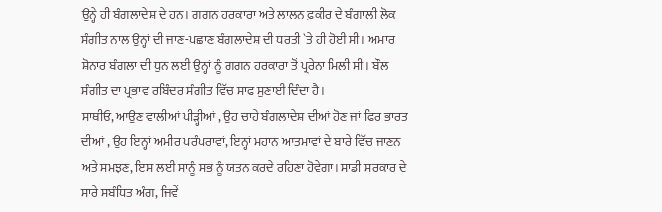ਉਨ੍ਹੇ ਹੀ ਬੰਗਲਾਦੇਸ਼ ਦੇ ਹਨ। ਗਗਨ ਹਰਕਾਰਾ ਅਤੇ ਲਾਲਨ ਫ਼ਕੀਰ ਦੇ ਬੰਗਾਲੀ ਲੋਕ ਸੰਗੀਤ ਨਾਲ ਉਨ੍ਹਾਂ ਦੀ ਜਾਣ-ਪਛਾਣ ਬੰਗਲਾਦੇਸ਼ ਦੀ ਧਰਤੀ `ਤੇ ਹੀ ਹੋਈ ਸੀ। ਅਮਾਰ ਸ਼ੋਨਾਰ ਬੰਗਲਾ ਦੀ ਧੁਨ ਲਈ ਉਨ੍ਹਾਂ ਨੂੰ ਗਗਨ ਹਰਕਾਰਾ ਤੋਂ ਪ੍ਰਰੇਨਾ ਮਿਲੀ ਸੀ। ਬੌਲ ਸੰਗੀਤ ਦਾ ਪ੍ਰਭਾਵ ਰਬਿੰਦਰ ਸੰਗੀਤ ਵਿੱਚ ਸਾਫ ਸੁਣਾਈ ਦਿੰਦਾ ਹੈ।
ਸਾਥੀਓ, ਆਉਣ ਵਾਲੀਆਂ ਪੀੜ੍ਹੀਆਂ , ਉਹ ਚਾਹੇ ਬੰਗਲਾਦੇਸ਼ ਦੀਆਂ ਹੋਣ ਜਾਂ ਫਿਰ ਭਾਰਤ ਦੀਆਂ , ਉਹ ਇਨ੍ਹਾਂ ਅਮੀਰ ਪਰੰਪਰਾਵਾਂ, ਇਨ੍ਹਾਂ ਮਹਾਨ ਆਤਮਾਵਾਂ ਦੇ ਬਾਰੇ ਵਿੱਚ ਜਾਣਨ ਅਤੇ ਸਮਝਣ, ਇਸ ਲਈ ਸਾਨੂੰ ਸਭ ਨੂੰ ਯਤਨ ਕਰਦੇ ਰਹਿਣਾ ਹੋਵੇਗਾ। ਸਾਡੀ ਸਰਕਾਰ ਦੇ ਸਾਰੇ ਸਬੰਧਿਤ ਅੰਗ, ਜਿਵੇਂ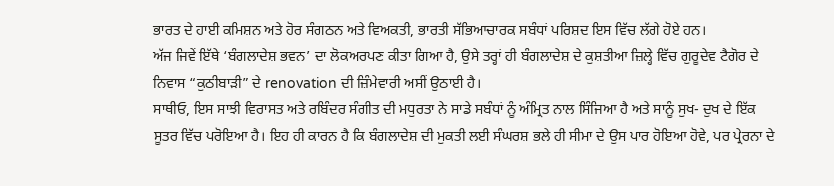ਭਾਰਤ ਦੇ ਹਾਈ ਕਮਿਸ਼ਨ ਅਤੇ ਹੋਰ ਸੰਗਠਨ ਅਤੇ ਵਿਅਕਤੀ, ਭਾਰਤੀ ਸੱਭਿਆਚਾਰਕ ਸਬੰਧਾਂ ਪਰਿਸ਼ਦ ਇਸ ਵਿੱਚ ਲੱਗੇ ਹੋਏ ਹਨ।
ਅੱਜ ਜਿਵੇਂ ਇੱਥੇ ‘ਬੰਗਲਾਦੇਸ਼ ਭਵਨ’ ਦਾ ਲੋਕਅਰਪਣ ਕੀਤਾ ਗਿਆ ਹੈ, ਉਸੇ ਤਰ੍ਹਾਂ ਹੀ ਬੰਗਲਾਦੇਸ਼ ਦੇ ਕੁਸ਼ਤੀਆ ਜ਼ਿਲ੍ਹੇ ਵਿੱਚ ਗੁਰੂਦੇਵ ਟੈਗੋਰ ਦੇ ਨਿਵਾਸ “ਕੁਠੀਬਾੜੀ” ਦੇ renovation ਦੀ ਜ਼ਿੰਮੇਵਾਰੀ ਅਸੀਂ ਉਠਾਈ ਹੈ।
ਸਾਥੀਓ, ਇਸ ਸਾਝੀ ਵਿਰਾਸਤ ਅਤੇ ਰਬਿੰਦਰ ਸੰਗੀਤ ਦੀ ਮਧੁਰਤਾ ਨੇ ਸਾਡੇ ਸਬੰਧਾਂ ਨੂੰ ਅੰਮ੍ਰਿਤ ਨਾਲ ਸਿੰਜਿਆ ਹੈ ਅਤੇ ਸਾਨੂੰ ਸੁਖ- ਦੁਖ ਦੇ ਇੱਕ ਸੂਤਰ ਵਿੱਚ ਪਰੋਇਆ ਹੈ। ਇਹ ਹੀ ਕਾਰਨ ਹੈ ਕਿ ਬੰਗਲਾਦੇਸ਼ ਦੀ ਮੁਕਤੀ ਲਈ ਸੰਘਰਸ਼ ਭਲੇ ਹੀ ਸੀਮਾ ਦੇ ਉਸ ਪਾਰ ਹੋਇਆ ਹੋਵੇ, ਪਰ ਪ੍ਰੇਰਨਾ ਦੇ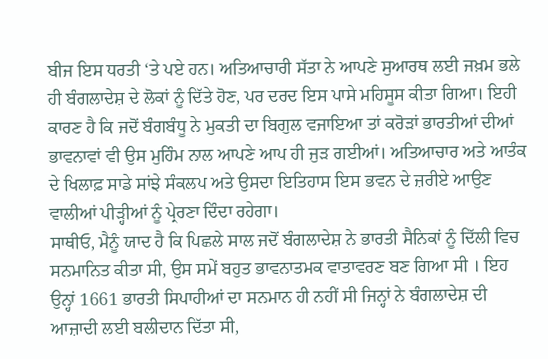ਬੀਜ ਇਸ ਧਰਤੀ ‘ਤੇ ਪਏ ਹਨ। ਅਤਿਆਚਾਰੀ ਸੱਤਾ ਨੇ ਆਪਣੇ ਸੁਆਰਥ ਲਈ ਜਖ਼ਮ ਭਲੇ ਹੀ ਬੰਗਲਾਦੇਸ਼ ਦੇ ਲੋਕਾਂ ਨੂੰ ਦਿੱਤੇ ਹੋਣ, ਪਰ ਦਰਦ ਇਸ ਪਾਸੇ ਮਹਿਸੂਸ ਕੀਤਾ ਗਿਆ। ਇਹੀ ਕਾਰਣ ਹੈ ਕਿ ਜਦੋਂ ਬੰਗਬੰਧੂ ਨੇ ਮੁਕਤੀ ਦਾ ਬਿਗੁਲ ਵਜਾਇਆ ਤਾਂ ਕਰੋੜਾਂ ਭਾਰਤੀਆਂ ਦੀਆਂ ਭਾਵਨਾਵਾਂ ਵੀ ਉਸ ਮੁਹਿੰਮ ਨਾਲ ਆਪਣੇ ਆਪ ਹੀ ਜੁੜ ਗਈਆਂ। ਅਤਿਆਚਾਰ ਅਤੇ ਆਤੰਕ ਦੇ ਖਿਲਾਫ਼ ਸਾਡੇ ਸਾਂਝੇ ਸੰਕਲਪ ਅਤੇ ਉਸਦਾ ਇਤਿਹਾਸ ਇਸ ਭਵਨ ਦੇ ਜ਼ਰੀਏ ਆਉਣ ਵਾਲੀਆਂ ਪੀੜ੍ਹੀਆਂ ਨੂੰ ਪ੍ਰੇਰਣਾ ਦਿੰਦਾ ਰਹੇਗਾ।
ਸਾਥੀਓ, ਮੈਨੂੰ ਯਾਦ ਹੈ ਕਿ ਪਿਛਲੇ ਸਾਲ ਜਦੋਂ ਬੰਗਲਾਦੇਸ਼ ਨੇ ਭਾਰਤੀ ਸੈਨਿਕਾਂ ਨੂੰ ਦਿੱਲੀ ਵਿਚ ਸਨਮਾਨਿਤ ਕੀਤਾ ਸੀ, ਉਸ ਸਮੇਂ ਬਹੁਤ ਭਾਵਨਾਤਮਕ ਵਾਤਾਵਰਣ ਬਣ ਗਿਆ ਸੀ । ਇਹ ਉਨ੍ਹਾਂ 1661 ਭਾਰਤੀ ਸਿਪਾਹੀਆਂ ਦਾ ਸਨਮਾਨ ਹੀ ਨਹੀਂ ਸੀ ਜਿਨ੍ਹਾਂ ਨੇ ਬੰਗਲਾਦੇਸ਼ ਦੀ ਆਜ਼ਾਦੀ ਲਈ ਬਲੀਦਾਨ ਦਿੱਤਾ ਸੀ,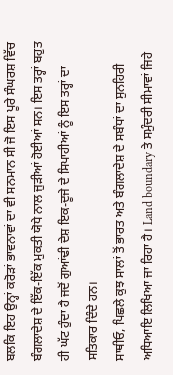ਬਲਕਿ ਇਹ ਉਨ੍ਹਾਂ ਕਰੋੜਾਂ ਭਾਵਨਾਵਾਂ ਦਾ ਵੀ ਸਨਮਾਨ ਸੀ ਜੋ ਇਸ ਪੂਰੇ ਸੰਘਰਸ਼ ਵਿੱਚ ਬੰਗਲਾਦੇਸ਼ ਦੇ ਇੱਕ-ਇੱਕ ਮੁਕਤੀ ਯੋਧੇ ਨਾਲ ਜੁੜੀਆਂ ਹੋਈਆਂ ਸਨ। ਇਸ ਤਰ੍ਹਾਂ ਬਹੁਤ ਹੀ ਘੱਟ ਹੁੰਦਾ ਹੈ ਜਦੋਂ ਗੁਆਂਢੀ ਦੇਸ਼ ਇਕ-ਦੂਜੇ ਦੇ ਸਿਪਾਹੀਆਂ ਨੂੰ ਇਸ ਤਰ੍ਹਾਂ ਦਾ ਸਤਿਕਾਰ ਦਿੰਦੇ ਹਨ।
ਸਾਥੀਓ, ਪਿਛਲੇ ਕੁਝ ਸਾਲਾਂ ਤੋਂ ਭਾਰਤ ਅਤੇ ਬੰਗਲਾਦੇਸ਼ ਦੇ ਸਬੰਧਾਂ ਦਾ ਸੁਨਹਿਰੀ ਅਧਿਆਇ ਲਿਖਿਆ ਜਾ ਰਿਹਾ ਹੈ। Land boundary ਤੇ ਸਮੁੰਦਰੀ ਸੀਮਾਵਾਂ ਜਿਹੇ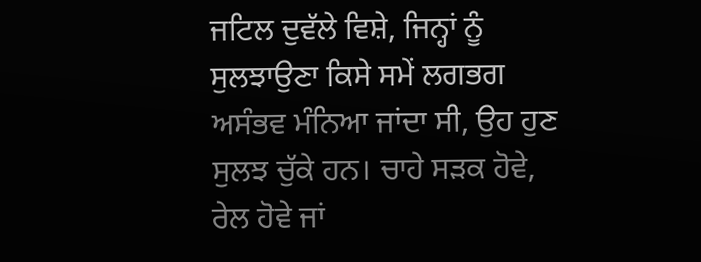ਜਟਿਲ ਦੁਵੱਲੇ ਵਿਸ਼ੇ, ਜਿਨ੍ਹਾਂ ਨੂੰ ਸੁਲਝਾਉਣਾ ਕਿਸੇ ਸਮੇਂ ਲਗਭਗ ਅਸੰਭਵ ਮੰਨਿਆ ਜਾਂਦਾ ਸੀ, ਉਹ ਹੁਣ ਸੁਲਝ ਚੁੱਕੇ ਹਨ। ਚਾਹੇ ਸੜਕ ਹੋਵੇ, ਰੇਲ ਹੋਵੇ ਜਾਂ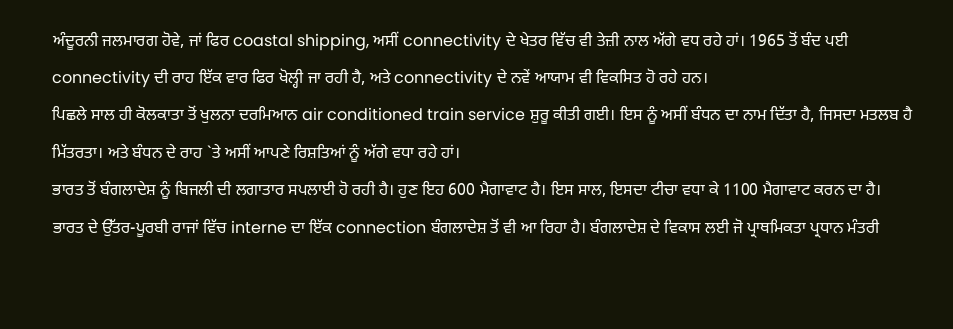ਅੰਦੂਰਨੀ ਜਲਮਾਰਗ ਹੋਵੇ, ਜਾਂ ਫਿਰ coastal shipping, ਅਸੀਂ connectivity ਦੇ ਖੇਤਰ ਵਿੱਚ ਵੀ ਤੇਜ਼ੀ ਨਾਲ ਅੱਗੇ ਵਧ ਰਹੇ ਹਾਂ। 1965 ਤੋਂ ਬੰਦ ਪਈ connectivity ਦੀ ਰਾਹ ਇੱਕ ਵਾਰ ਫਿਰ ਖੋਲ੍ਹੀ ਜਾ ਰਹੀ ਹੈ, ਅਤੇ connectivity ਦੇ ਨਵੇਂ ਆਯਾਮ ਵੀ ਵਿਕਸਿਤ ਹੋ ਰਹੇ ਹਨ।
ਪਿਛਲੇ ਸਾਲ ਹੀ ਕੋਲਕਾਤਾ ਤੋਂ ਖੁਲਨਾ ਦਰਮਿਆਨ air conditioned train service ਸ਼ੁਰੂ ਕੀਤੀ ਗਈ। ਇਸ ਨੂੰ ਅਸੀਂ ਬੰਧਨ ਦਾ ਨਾਮ ਦਿੱਤਾ ਹੈ, ਜਿਸਦਾ ਮਤਲਬ ਹੈ ਮਿੱਤਰਤਾ। ਅਤੇ ਬੰਧਨ ਦੇ ਰਾਹ `ਤੇ ਅਸੀਂ ਆਪਣੇ ਰਿਸ਼ਤਿਆਂ ਨੂੰ ਅੱਗੇ ਵਧਾ ਰਹੇ ਹਾਂ।
ਭਾਰਤ ਤੋਂ ਬੰਗਲਾਦੇਸ਼ ਨੂੰ ਬਿਜਲੀ ਦੀ ਲਗਾਤਾਰ ਸਪਲਾਈ ਹੋ ਰਹੀ ਹੈ। ਹੁਣ ਇਹ 600 ਮੈਗਾਵਾਟ ਹੈ। ਇਸ ਸਾਲ, ਇਸਦਾ ਟੀਚਾ ਵਧਾ ਕੇ 1100 ਮੈਗਾਵਾਟ ਕਰਨ ਦਾ ਹੈ।
ਭਾਰਤ ਦੇ ਉੱਤਰ-ਪੂਰਬੀ ਰਾਜਾਂ ਵਿੱਚ interne ਦਾ ਇੱਕ connection ਬੰਗਲਾਦੇਸ਼ ਤੋਂ ਵੀ ਆ ਰਿਹਾ ਹੈ। ਬੰਗਲਾਦੇਸ਼ ਦੇ ਵਿਕਾਸ ਲਈ ਜੋ ਪ੍ਰਾਥਮਿਕਤਾ ਪ੍ਰਧਾਨ ਮੰਤਰੀ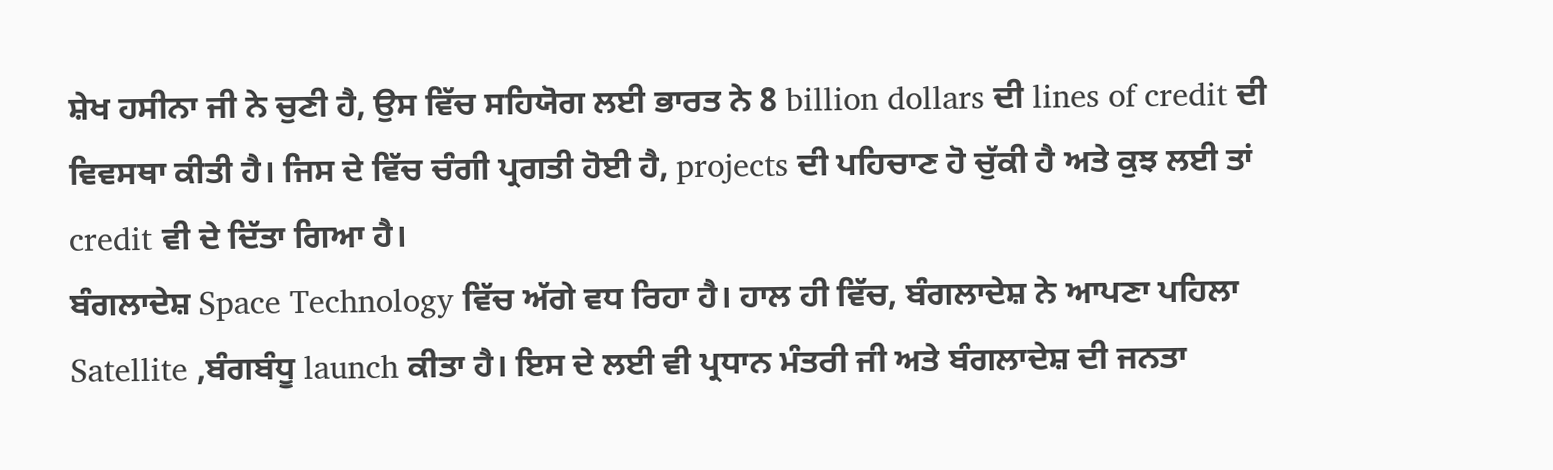ਸ਼ੇਖ ਹਸੀਨਾ ਜੀ ਨੇ ਚੁਣੀ ਹੈ, ਉਸ ਵਿੱਚ ਸਹਿਯੋਗ ਲਈ ਭਾਰਤ ਨੇ 8 billion dollars ਦੀ lines of credit ਦੀ ਵਿਵਸਥਾ ਕੀਤੀ ਹੈ। ਜਿਸ ਦੇ ਵਿੱਚ ਚੰਗੀ ਪ੍ਰਗਤੀ ਹੋਈ ਹੈ, projects ਦੀ ਪਹਿਚਾਣ ਹੋ ਚੁੱਕੀ ਹੈ ਅਤੇ ਕੁਝ ਲਈ ਤਾਂ credit ਵੀ ਦੇ ਦਿੱਤਾ ਗਿਆ ਹੈ।
ਬੰਗਲਾਦੇਸ਼ Space Technology ਵਿੱਚ ਅੱਗੇ ਵਧ ਰਿਹਾ ਹੈ। ਹਾਲ ਹੀ ਵਿੱਚ, ਬੰਗਲਾਦੇਸ਼ ਨੇ ਆਪਣਾ ਪਹਿਲਾ Satellite ,ਬੰਗਬੰਧੂ launch ਕੀਤਾ ਹੈ। ਇਸ ਦੇ ਲਈ ਵੀ ਪ੍ਰਧਾਨ ਮੰਤਰੀ ਜੀ ਅਤੇ ਬੰਗਲਾਦੇਸ਼ ਦੀ ਜਨਤਾ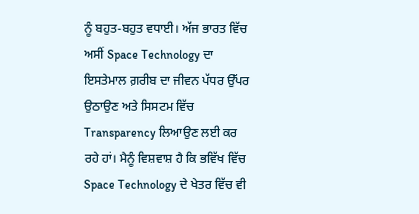ਨੂੰ ਬਹੁਤ-ਬਹੁਤ ਵਧਾਈ। ਅੱਜ ਭਾਰਤ ਵਿੱਚ ਅਸੀਂ Space Technology ਦਾ ਇਸਤੇਮਾਲ ਗ਼ਰੀਬ ਦਾ ਜੀਵਨ ਪੱਧਰ ਉੱਪਰ ਉਠਾਉਣ ਅਤੇ ਸਿਸਟਮ ਵਿੱਚ Transparency ਲਿਆਉਣ ਲਈ ਕਰ ਰਹੇ ਹਾਂ। ਮੈਨੂੰ ਵਿਸ਼ਵਾਸ਼ ਹੈ ਕਿ ਭਵਿੱਖ ਵਿੱਚ Space Technology ਦੇ ਖੇਤਰ ਵਿੱਚ ਵੀ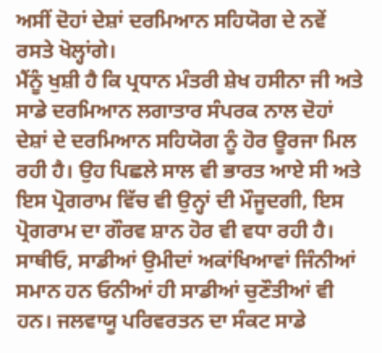ਅਸੀਂ ਦੋਹਾਂ ਦੇਸ਼ਾਂ ਦਰਮਿਆਨ ਸਹਿਯੋਗ ਦੇ ਨਵੇਂ ਰਸਤੇ ਖੋਲ੍ਹਾਂਗੇ।
ਮੈਂਨੂੰ ਖੁਸ਼ੀ ਹੈ ਕਿ ਪ੍ਰਧਾਨ ਮੰਤਰੀ ਸ਼ੇਖ ਹਸੀਨਾ ਜੀ ਅਤੇ ਸਾਡੇ ਦਰਮਿਆਨ ਲਗਾਤਾਰ ਸੰਪਰਕ ਨਾਲ ਦੋਹਾਂ ਦੇਸ਼ਾਂ ਦੇ ਦਰਮਿਆਨ ਸਹਿਯੋਗ ਨੂੰ ਹੋਰ ਊਰਜਾ ਮਿਲ ਰਹੀ ਹੈ। ਉਹ ਪਿਛਲੇ ਸਾਲ ਵੀ ਭਾਰਤ ਆਏ ਸੀ ਅਤੇ ਇਸ ਪ੍ਰੋਗਰਾਮ ਵਿੱਚ ਵੀ ਉਨ੍ਹਾਂ ਦੀ ਮੌਜੂਦਗੀ, ਇਸ ਪ੍ਰੋਗਰਾਮ ਦਾ ਗੌਰਵ ਸ਼ਾਨ ਹੋਰ ਵੀ ਵਧਾ ਰਹੀ ਹੈ।
ਸਾਥੀਓ, ਸਾਡੀਆਂ ਉਮੀਦਾਂ ਅਕਾਂਖਿਆਵਾਂ ਜਿੰਨੀਆਂ ਸਮਾਨ ਹਨ ਓਨੀਆਂ ਹੀ ਸਾਡੀਆਂ ਚੁਣੌਤੀਆਂ ਵੀ ਹਨ। ਜਲਵਾਯੂ ਪਰਿਵਰਤਨ ਦਾ ਸੰਕਟ ਸਾਡੇ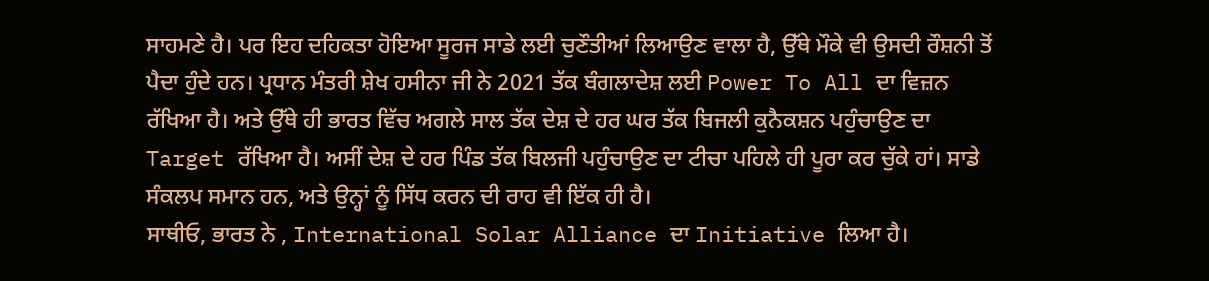ਸਾਹਮਣੇ ਹੈ। ਪਰ ਇਹ ਦਹਿਕਤਾ ਹੋਇਆ ਸੂਰਜ ਸਾਡੇ ਲਈ ਚੁਣੌਤੀਆਂ ਲਿਆਉਣ ਵਾਲਾ ਹੈ, ਉੱਥੇ ਮੌਕੇ ਵੀ ਉਸਦੀ ਰੌਸ਼ਨੀ ਤੋਂ ਪੈਦਾ ਹੁੰਦੇ ਹਨ। ਪ੍ਰਧਾਨ ਮੰਤਰੀ ਸ਼ੇਖ ਹਸੀਨਾ ਜੀ ਨੇ 2021 ਤੱਕ ਬੰਗਲਾਦੇਸ਼ ਲਈ Power To All ਦਾ ਵਿਜ਼ਨ ਰੱਖਿਆ ਹੈ। ਅਤੇ ਉੱਥੇ ਹੀ ਭਾਰਤ ਵਿੱਚ ਅਗਲੇ ਸਾਲ ਤੱਕ ਦੇਸ਼ ਦੇ ਹਰ ਘਰ ਤੱਕ ਬਿਜਲੀ ਕੁਨੈਕਸ਼ਨ ਪਹੁੰਚਾਉਣ ਦਾ Target ਰੱਖਿਆ ਹੈ। ਅਸੀਂ ਦੇਸ਼ ਦੇ ਹਰ ਪਿੰਡ ਤੱਕ ਬਿਲਜੀ ਪਹੁੰਚਾਉਣ ਦਾ ਟੀਚਾ ਪਹਿਲੇ ਹੀ ਪੂਰਾ ਕਰ ਚੁੱਕੇ ਹਾਂ। ਸਾਡੇ ਸੰਕਲਪ ਸਮਾਨ ਹਨ, ਅਤੇ ਉਨ੍ਹਾਂ ਨੂੰ ਸਿੱਧ ਕਰਨ ਦੀ ਰਾਹ ਵੀ ਇੱਕ ਹੀ ਹੈ।
ਸਾਥੀਓ, ਭਾਰਤ ਨੇ , International Solar Alliance ਦਾ Initiative ਲਿਆ ਹੈ।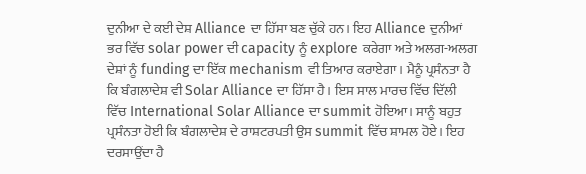ਦੁਨੀਆ ਦੇ ਕਈ ਦੇਸ਼ Alliance ਦਾ ਹਿੱਸਾ ਬਣ ਚੁੱਕੇ ਹਨ। ਇਹ Alliance ਦੁਨੀਆਂ ਭਰ ਵਿੱਚ solar power ਦੀ capacity ਨੂੰ explore ਕਰੇਗਾ ਅਤੇ ਅਲਗ-ਅਲਗ ਦੇਸ਼ਾਂ ਨੂੰ funding ਦਾ ਇੱਕ mechanism ਵੀ ਤਿਆਰ ਕਰਾਏਗਾ। ਮੈਨੂੰ ਪ੍ਰਸੰਨਤਾ ਹੈ ਕਿ ਬੰਗਲਾਦੇਸ਼ ਵੀ Solar Alliance ਦਾ ਹਿੱਸਾ ਹੈ। ਇਸ ਸਾਲ ਮਾਰਚ ਵਿੱਚ ਦਿੱਲੀ ਵਿੱਚ International Solar Alliance ਦਾ summit ਹੋਇਆ। ਸਾਨੂੰ ਬਹੁਤ ਪ੍ਰਸੰਨਤਾ ਹੋਈ ਕਿ ਬੰਗਲਾਦੇਸ਼ ਦੇ ਰਾਸ਼ਟਰਪਤੀ ਉਸ summit ਵਿੱਚ ਸ਼ਾਮਲ ਹੋਏ। ਇਹ ਦਰਸਾਉਂਦਾ ਹੈ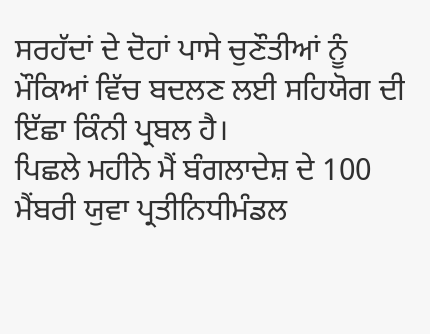ਸਰਹੱਦਾਂ ਦੇ ਦੋਹਾਂ ਪਾਸੇ ਚੁਣੌਤੀਆਂ ਨੂੰ ਮੌਕਿਆਂ ਵਿੱਚ ਬਦਲਣ ਲਈ ਸਹਿਯੋਗ ਦੀ ਇੱਛਾ ਕਿੰਨੀ ਪ੍ਰਬਲ ਹੈ।
ਪਿਛਲੇ ਮਹੀਨੇ ਮੈਂ ਬੰਗਲਾਦੇਸ਼ ਦੇ 100 ਮੈਂਬਰੀ ਯੁਵਾ ਪ੍ਰਤੀਨਿਧੀਮੰਡਲ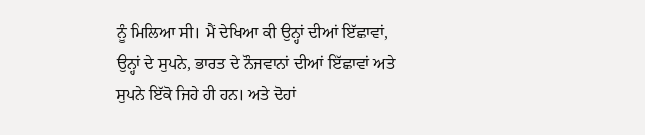ਨੂੰ ਮਿਲਿਆ ਸੀ। ਮੈਂ ਦੇਖਿਆ ਕੀ ਉਨ੍ਹਾਂ ਦੀਆਂ ਇੱਛਾਵਾਂ, ਉਨ੍ਹਾਂ ਦੇ ਸੁਪਨੇ, ਭਾਰਤ ਦੇ ਨੌਜਵਾਨਾਂ ਦੀਆਂ ਇੱਛਾਵਾਂ ਅਤੇ ਸੁਪਨੇ ਇੱਕੋ ਜਿਹੇ ਹੀ ਹਨ। ਅਤੇ ਦੋਹਾਂ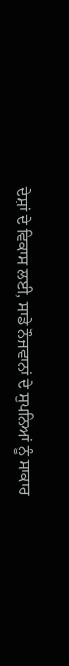ਦੇਸ਼ਾਂ ਦੇ ਵਿਕਾਸ ਲਈ, ਸਾਡੇ ਨੌਜਵਾਨਾਂ ਦੇ ਸੁਪਨਿਆਂ ਨੂੰ ਸਾਕਾਰ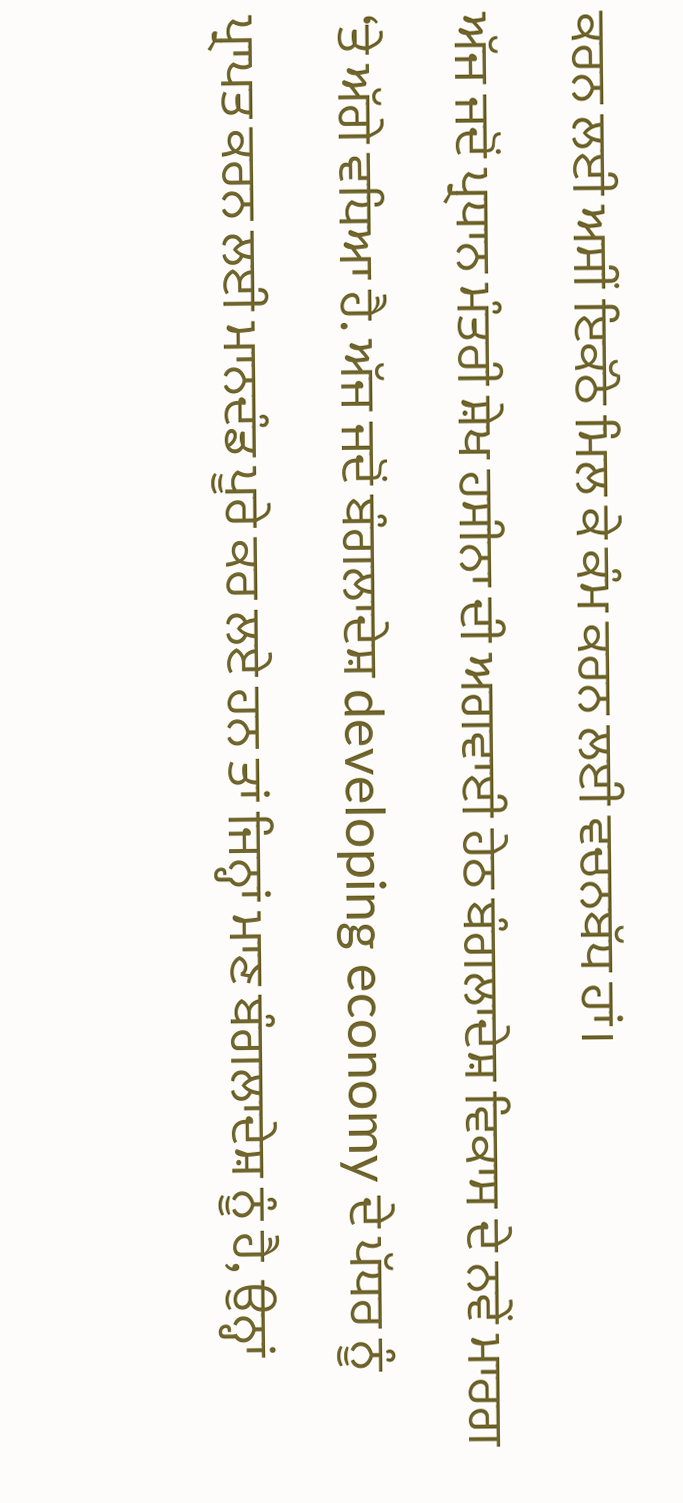ਕਰਨ ਲਈ ਅਸੀਂ ਇਕੱਠੇ ਮਿਲ ਕੇ ਕੰਮ ਕਰਨ ਲਈ ਵਚਨਬੱਧ ਹਾਂ।
ਅੱਜ ਜਦੋਂ ਪ੍ਰਧਾਨ ਮੰਤਰੀ ਸ਼ੇਖ ਹਸੀਨਾ ਦੀ ਅਗਵਾਈ ਹੇਠ ਬੰਗਲਾਦੇਸ਼ ਵਿਕਾਸ ਦੇ ਨਵੇਂ ਮਾਰਗ ‘ਤੇ ਅੱਗੇ ਵਧਿਆ ਹੈ. ਅੱਜ ਜਦੋਂ ਬੰਗਲਾਦੇਸ਼ developing economy ਦੇ ਪੱਧਰ ਨੂੰ ਪ੍ਰਾਪਤ ਕਰਨ ਲਈ ਮਾਨਦੰਡ ਪੂਰੇ ਕਰ ਲਏ ਹਨ ਤਾਂ ਜਿਨ੍ਹਾਂ ਮਾਣ ਬੰਗਲਾਦੇਸ਼ ਨੂੰ ਹੈ, ਉਨ੍ਹਾਂ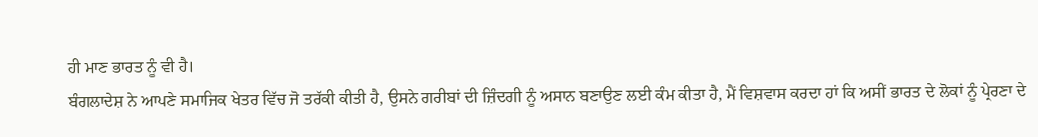ਹੀ ਮਾਣ ਭਾਰਤ ਨੂੰ ਵੀ ਹੈ।
ਬੰਗਲਾਦੇਸ਼ ਨੇ ਆਪਣੇ ਸਮਾਜਿਕ ਖੇਤਰ ਵਿੱਚ ਜੋ ਤਰੱਕੀ ਕੀਤੀ ਹੈ, ਉਸਨੇ ਗਰੀਬਾਂ ਦੀ ਜ਼ਿੰਦਗੀ ਨੂੰ ਅਸਾਨ ਬਣਾਉਣ ਲਈ ਕੰਮ ਕੀਤਾ ਹੈ, ਮੈਂ ਵਿਸ਼ਵਾਸ ਕਰਦਾ ਹਾਂ ਕਿ ਅਸੀਂ ਭਾਰਤ ਦੇ ਲੋਕਾਂ ਨੂੰ ਪ੍ਰੇਰਣਾ ਦੇ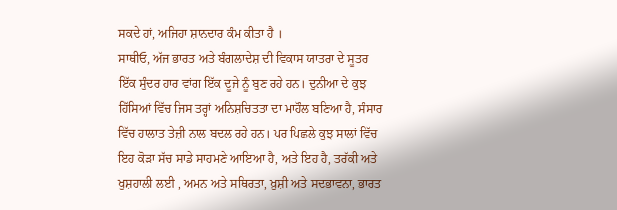ਸਕਦੇ ਹਾਂ, ਅਜਿਹਾ ਸ਼ਾਨਦਾਰ ਕੰਮ ਕੀਤਾ ਹੈ ।
ਸਾਥੀਓ, ਅੱਜ ਭਾਰਤ ਅਤੇ ਬੰਗਲਾਦੇਸ਼ ਦੀ ਵਿਕਾਸ ਯਾਤਰਾ ਦੇ ਸੂਤਰ ਇੱਕ ਸੁੰਦਰ ਹਾਰ ਵਾਂਗ ਇੱਕ ਦੂਜੇ ਨੂੰ ਬੁਣ ਰਹੇ ਹਨ। ਦੁਨੀਆ ਦੇ ਕੁਝ ਹਿੱਸਿਆਂ ਵਿੱਚ ਜਿਸ ਤਰ੍ਹਾਂ ਅਨਿਸ਼ਚਿਤਤਾ ਦਾ ਮਾਹੌਲ ਬਣਿਆ ਹੈ, ਸੰਸਾਰ ਵਿੱਚ ਹਾਲਾਤ ਤੇਜ਼ੀ ਨਾਲ ਬਦਲ ਰਹੇ ਹਨ। ਪਰ ਪਿਛਲੇ ਕੁਝ ਸਾਲਾਂ ਵਿੱਚ ਇਹ ਕੋੜਾ ਸੱਚ ਸਾਡੇ ਸਾਹਮਣੇ ਆਇਆ ਹੈ, ਅਤੇ ਇਹ ਹੈ, ਤਰੱਕੀ ਅਤੇ ਖੁਸ਼ਹਾਲੀ ਲਈ , ਅਮਨ ਅਤੇ ਸਥਿਰਤਾ, ਖ਼ੁਸ਼ੀ ਅਤੇ ਸਦਭਾਵਨਾ, ਭਾਰਤ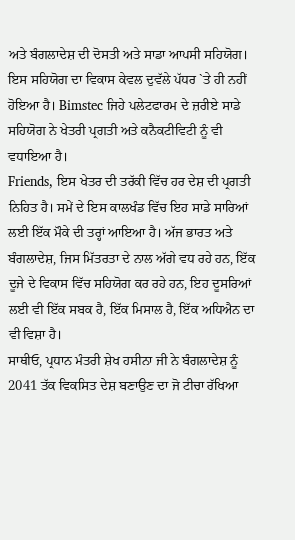ਅਤੇ ਬੰਗਲਾਦੇਸ਼ ਦੀ ਦੋਸਤੀ ਅਤੇ ਸਾਡਾ ਆਪਸੀ ਸਹਿਯੋਗ। ਇਸ ਸਹਿਯੋਗ ਦਾ ਵਿਕਾਸ ਕੇਵਲ ਦੁਵੱਲੇ ਪੱਧਰ `ਤੇ ਹੀ ਨਹੀਂ ਹੋਇਆ ਹੈ। Bimstec ਜਿਹੇ ਪਲੇਟਫਾਰਮ ਦੇ ਜ਼ਰੀਏ ਸਾਡੇ ਸਹਿਯੋਗ ਨੇ ਖੇਤਰੀ ਪ੍ਰਗਤੀ ਅਤੇ ਕਨੈਕਟੀਵਿਟੀ ਨੂੰ ਵੀ ਵਧਾਇਆ ਹੈ।
Friends, ਇਸ ਖੇਤਰ ਦੀ ਤਰੱਕੀ ਵਿੱਚ ਹਰ ਦੇਸ਼ ਦੀ ਪ੍ਰਗਤੀ ਨਿਹਿਤ ਹੈ। ਸਮੇਂ ਦੇ ਇਸ ਕਾਲਖੰਡ ਵਿੱਚ ਇਹ ਸਾਡੇ ਸਾਰਿਆਂ ਲਈ ਇੱਕ ਮੌਕੇ ਦੀ ਤਰ੍ਹਾਂ ਆਇਆ ਹੈ। ਅੱਜ ਭਾਰਤ ਅਤੇ ਬੰਗਲਾਦੇਸ਼, ਜਿਸ ਮਿੱਤਰਤਾ ਦੇ ਨਾਲ ਅੱਗੇ ਵਧ ਰਹੇ ਹਨ, ਇੱਕ ਦੂਜੇ ਦੇ ਵਿਕਾਸ ਵਿੱਚ ਸਹਿਯੋਗ ਕਰ ਰਹੇ ਹਨ, ਇਹ ਦੂਸਰਿਆਂ ਲਈ ਵੀ ਇੱਕ ਸਬਕ ਹੈ, ਇੱਕ ਮਿਸਾਲ ਹੈ, ਇੱਕ ਅਧਿਐਨ ਦਾ ਵੀ ਵਿਸ਼ਾ ਹੈ।
ਸਾਥੀਓ, ਪ੍ਰਧਾਨ ਮੰਤਰੀ ਸ਼ੇਖ ਹਸੀਨਾ ਜੀ ਨੇ ਬੰਗਲਾਦੇਸ਼ ਨੂੰ 2041 ਤੱਕ ਵਿਕਸਿਤ ਦੇਸ਼ ਬਣਾਉਣ ਦਾ ਜੋ ਟੀਚਾ ਰੱਖਿਆ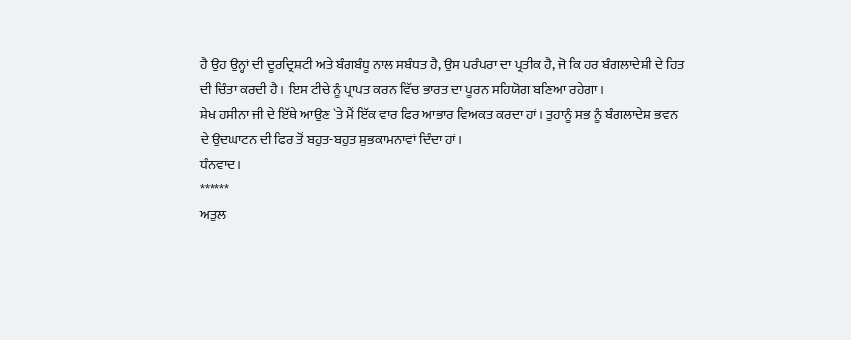ਹੈ ਉਹ ਉਨ੍ਹਾਂ ਦੀ ਦੂਰਦ੍ਰਿਸ਼ਟੀ ਅਤੇ ਬੰਗਬੰਧੂ ਨਾਲ ਸਬੰਧਤ ਹੈ, ਉਸ ਪਰੰਪਰਾ ਦਾ ਪ੍ਰਤੀਕ ਹੈ, ਜੋ ਕਿ ਹਰ ਬੰਗਲਾਦੇਸ਼ੀ ਦੇ ਹਿਤ ਦੀ ਚਿੰਤਾ ਕਰਦੀ ਹੈ। ਇਸ ਟੀਚੇ ਨੂੰ ਪ੍ਰਾਪਤ ਕਰਨ ਵਿੱਚ ਭਾਰਤ ਦਾ ਪੂਰਨ ਸਹਿਯੋਗ ਬਣਿਆ ਰਹੇਗਾ।
ਸ਼ੇਖ ਹਸੀਨਾ ਜੀ ਦੇ ਇੱਥੇ ਆਉਣ `ਤੇ ਮੈਂ ਇੱਕ ਵਾਰ ਫਿਰ ਆਭਾਰ ਵਿਅਕਤ ਕਰਦਾ ਹਾਂ। ਤੁਹਾਨੂੰ ਸਭ ਨੂੰ ਬੰਗਲਾਦੇਸ਼ ਭਵਨ ਦੇ ਉਦਘਾਟਨ ਦੀ ਫਿਰ ਤੋਂ ਬਹੁਤ-ਬਹੁਤ ਸ਼ੁਭਕਾਮਨਾਵਾਂ ਦਿੰਦਾ ਹਾਂ।
ਧੰਨਵਾਦ।
******
ਅਤੁਲ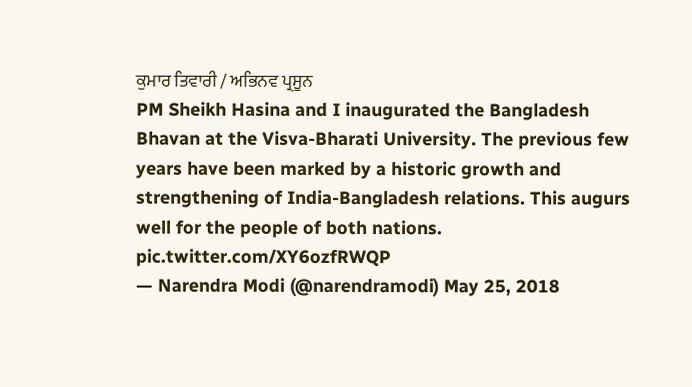ਕੁਮਾਰ ਤਿਵਾਰੀ / ਅਭਿਨਵ ਪ੍ਰਸੂਨ
PM Sheikh Hasina and I inaugurated the Bangladesh Bhavan at the Visva-Bharati University. The previous few years have been marked by a historic growth and strengthening of India-Bangladesh relations. This augurs well for the people of both nations. pic.twitter.com/XY6ozfRWQP
— Narendra Modi (@narendramodi) May 25, 2018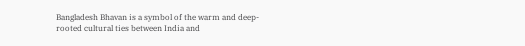Bangladesh Bhavan is a symbol of the warm and deep-rooted cultural ties between India and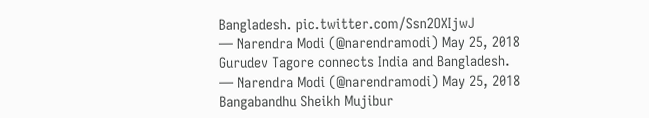Bangladesh. pic.twitter.com/Ssn2OXIjwJ
— Narendra Modi (@narendramodi) May 25, 2018
Gurudev Tagore connects India and Bangladesh.
— Narendra Modi (@narendramodi) May 25, 2018
Bangabandhu Sheikh Mujibur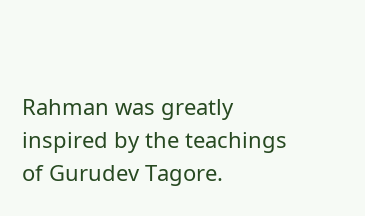Rahman was greatly inspired by the teachings of Gurudev Tagore.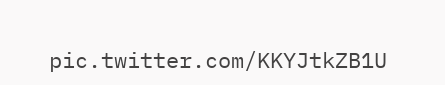pic.twitter.com/KKYJtkZB1U